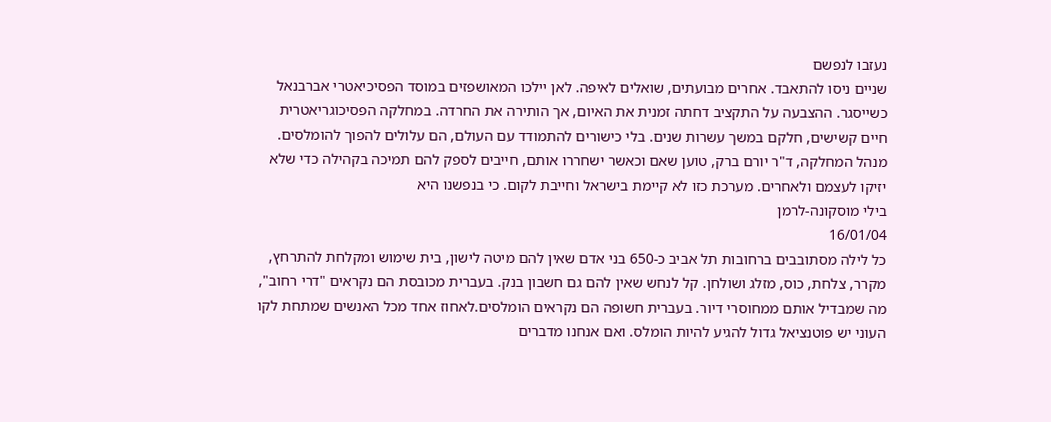נעזבו לנפשם
שניים ניסו להתאבד. אחרים מבועתים, שואלים לאיפה. לאן יילכו המאושפזים במוסד הפסיכיאטרי אברבנאל כשייסגר. ההצבעה על התקציב דחתה זמנית את האיום, אך הותירה את החרדה. במחלקה הפסיכוגריאטרית חיים קשישים, חלקם במשך עשרות שנים. בלי כישורים להתמודד עם העולם, הם עלולים להפוך להומלסים. מנהל המחלקה, ד"ר יורם ברק, טוען שאם וכאשר ישחררו אותם, חייבים לספק להם תמיכה בקהילה כדי שלא יזיקו לעצמם ולאחרים. מערכת כזו לא קיימת בישראל וחייבת לקום. כי בנפשנו היא
בילי מוסקונה-לרמן
16/01/04
כל לילה מסתובבים ברחובות תל אביב כ-650 בני אדם שאין להם מיטה לישון, בית שימוש ומקלחת להתרחץ, מקרר, צלחת, כוס, מזלג ושולחן. קל לנחש שאין להם גם חשבון בנק. בעברית מכובסת הם נקראים "דרי רחוב", מה שמבדיל אותם ממחוסרי דיור. בעברית חשופה הם נקראים הומלסים.לאחוז אחד מכל האנשים שמתחת לקו העוני יש פוטנציאל גדול להגיע להיות הומלס. ואם אנחנו מדברים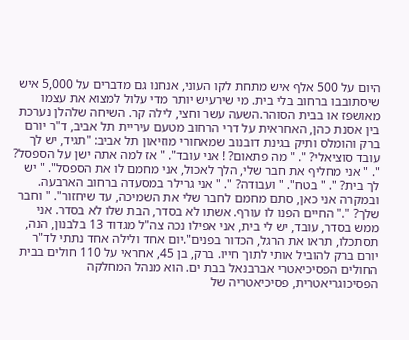היום על 500 אלף איש מתחת לקו העוני, אנחנו גם מדברים על 5,000 איש שיסתובבו ברחוב בלי בית. מי שירעיש יותר מדי עלול למצוא את עצמו מאושפז או בבית הסוהר.השעה עשר וחצי, לילה קר. השיחה שלהלן נערכת בין אסנת כהן, האחראית על דרי הרחוב מטעם עיריית תל אביב, ד"ר יורם ברק והומלס ותיק בגינת דובנוב שמאחורי מוזיאון תל אביב: "תגיד, יש לך עובד סוציאלי? ". " מה פתאום? ! אני עובד". " אז למה אתה ישן על הספסל? ". " אני מחליף את חבר שלי, הלך לאכול, אני מחמם לו את הספסל". " יש לך בית? ". " בטח". " ועבודה? ". " אני גרילר במסעדה ברחוב הארבעה. ובמקרה אני כאן, סתם מחמם לחבר שלי את השמיכה, עד שיחזור". " וחבר שלך? "." החיים הפנו לו עורף. אשתו לא בסדר, הבת שלו לא בסדר. אני ממש בסדר, עובד, יש לי בית, אני אפילו נכה צה"ל מגדוד 13 בלבנון, הנה, תסתכלו, תראו את הרגל, הכדור בפנים".יום אחד ולילה אחד נתתי לד"ר יורם ברק להוביל אותי לתוך חייו. ברק, בן 45, אחראי על 110 חולים בבית החולים הפסיכיאטרי אברבנאל בבת ים. הוא מנהל המחלקה הפסיכוגריאטרית, פסיכיאטריה של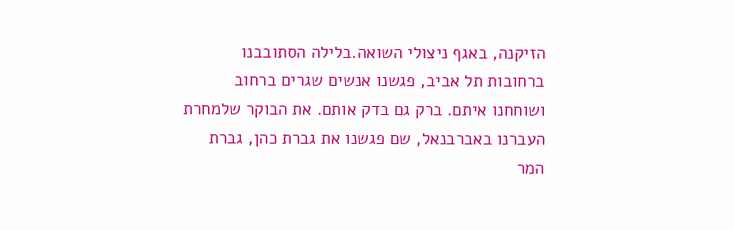הזיקנה, באגף ניצולי השואה.בלילה הסתובבנו ברחובות תל אביב, פגשנו אנשים שגרים ברחוב ושוחחנו איתם. ברק גם בדק אותם. את הבוקר שלמחרת העברנו באברבנאל, שם פגשנו את גברת כהן, גברת המר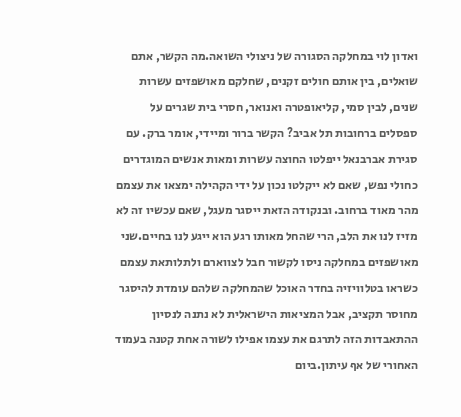ואדון לוי במחלקה הסגורה של ניצולי השואה.מה הקשר, אתם שואלים, בין אותם חולים זקנים, שחלקם מאושפזים עשרות שנים, לבין סמי, קליאופטרה ואנואר, חסרי בית שגרים על ספסלים ברחובות תל אביב? הקשר ברור ומיידי, אומר ברק. עם סגירת אברבנאל ייפלטו החוצה עשרות ומאות אנשים המוגדרים כחולי נפש, שאם לא ייקלטו נכון על ידי הקהילה ימצאו את עצמם מהר מאוד ברחוב. ובנקודה הזאת ייסגר מעגל, שאם עכשיו זה לא מזיז לנו את הלב, הרי שהחל מאותו רגע הוא ייגע לנו בחיים.שני מאושפזים במחלקה ניסו לקשור חבל לצווארם ולתלותאת עצמם כשראו בטלוויזיה בחדר האוכל שהמחלקה שלהם עומדת להיסגר מחוסר תקציב, אבל המציאות הישראלית לא נתנה לנסיון ההתאבדות הזה לתרגם את עצמו אפילו לשורה אחת קטנה בעמוד האחורי של אף עיתון.ביום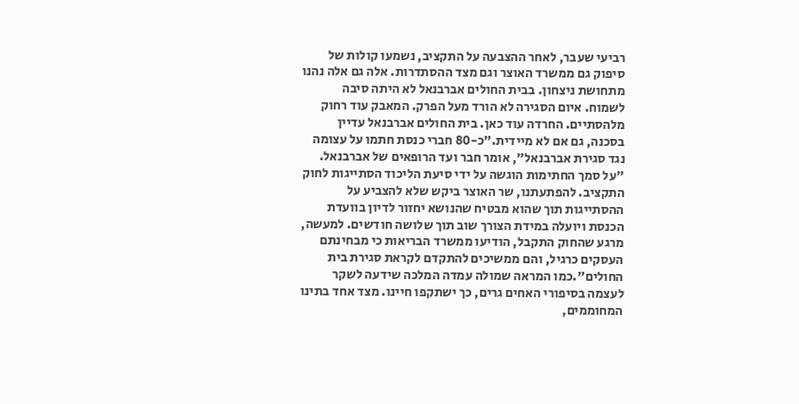רביעי שעבר, לאחר ההצבעה על התקציב, נשמעו קולות של סיפוק גם ממשרד האוצר וגם מצד ההסתדרות. אלה גם אלה נהנו מתחושת ניצחון. בבית החולים אברבנאל לא היתה סיבה לשמוח. איום הסגירה לא הורד מעל הפרק. המאבק עוד רחוק מלהסתיים. החרדה עוד כאן. בית החולים אברבנאל עדיין בסכנה, גם אם לא מיידית."כ-80 חברי כנסת חתמו על עצומה נגד סגירת אברבנאל", אומר חבר ועד הרופאים של אברבנאל. "על סמך החתימות הוגשה על ידי סיעת הליכוד הסתייגות לחוק התקציב. להפתעתנו, שר האוצר ביקש שלא להצביע על ההסתייגות תוך שהוא מבטיח שהנושא יחזור לדיון בוועדת הכנסת ויועלה במידת הצורך שוב תוך שלושה חודשים. למעשה, מרגע שהחוק התקבל, הודיעו ממשרד הבריאות כי מבחינתם העסקים כרגיל, והם ממשיכים להתקדם לקראת סגירת בית החולים".כמו המראה שמולה עמדה המלכה שידעה לשקר לעצמה בסיפורי האחים גרים, כך ישתקפו חיינו. מצד אחד בתינו המחוממים,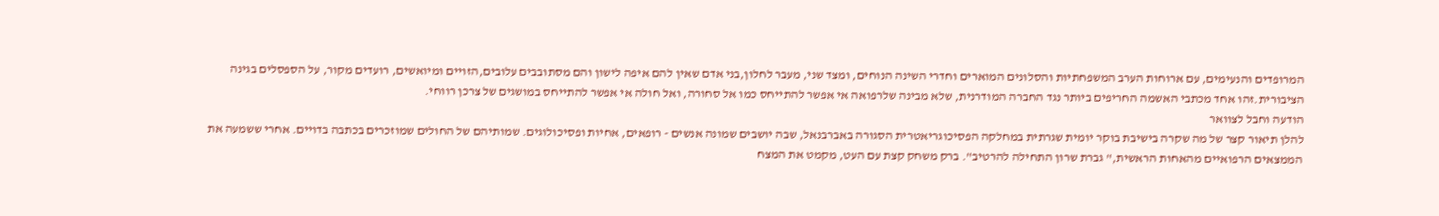המרופדים והנעימים, עם ארוחות הערב המשפחתיות והסלונים המוארים וחדרי השינה הנוחים, ומצד שני, מעבר לחלון,בני אדם שאין להם איפה לישון והם מסתובבים עלובים,הזויים ומיואשים, רועדים מקור, על הספסלים בגינה הציבורית.זהו אחד מכתבי האשמה החריפים ביותר נגד החברה המודרנית, שלא מבינה שלרפואה אי אפשר להתייחס כמו אל סחורה, ואל חולה אי אפשר להתייחס במושגים של צרכן רווחי.
הודעה וחבל לצוואר
להלן תיאור קצר של מה שקרה בישיבת בוקר יומית שגרתית במחלקה הפסיכוגריאטרית הסגורה באברבנאל, שבה יושבים שמונה אנשים - רופאים, אחיות ופסיכולוגים. שמותיהם של החולים שמוזכרים בכתבה בדויים. אחרי ששמעה את הממצאים הרפואיים מהאחות הראשית," גברת שרון התחילה להרטיב". ברק משחק קצת עם העט, מקמט את המצח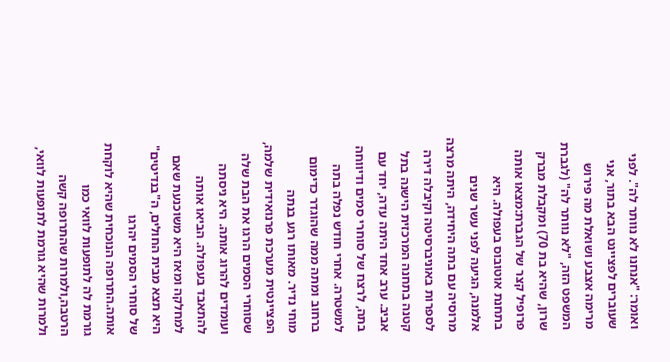ואומר: "אנחנו לא נוותר לה". לפני שעוברים לפציינט הבא בתור, אני מרימה אצבע ושואלת מה פירוש המשפט הזה, "לא נוותר לה" (לגברת שרון, שהיא בת 70) ומקבלת מברק פרופיל קצר של הגברת:מצאו אותה בתחנת אוטובוס בעפולה. היא אלמנה, הגיעה לפני עשר שנים מרוסיה עם בתה היחידה, היתה מרצה לספרות באוניברסיטה וקיבלה דירה קטנה בתחנה המרכזית הישנה בתל אביב. ערב אחד היתה עדה, יחד עם בתה, לרצח של סוחרי סמים ודיווחה למשטרה. אחרי חודש נפלה בתה ברחוב ומתה ממה שהוגדר כדימום מוחי נדיר. מאותו רגע בנתה הפציינטית מערכת פרנואידית שלמה, שסוחרי הסמים הרגו את הבת שלה ועומדים להרוג אותה. היא ניסתה להתאבד בעפולה. הביאו אותה למחלקה ומאז היא משוכנעת שאם היא תצא מבית החולים, ה"בנדיטים" של סוחרי הסמים יהרגו אותה.התרופה הנוכחית שהיא לוקחת גורמת לה לתופעות לוואי כמו הרטבה,ולמרות שהתרופה קשה ולמרות שהיא גורמת לתופעות לוואי,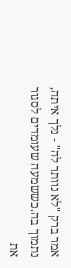אמר ברק "לא נוותר לה" - נלך איתה, נתמוך בה.כששמעה שעומדים לסגור את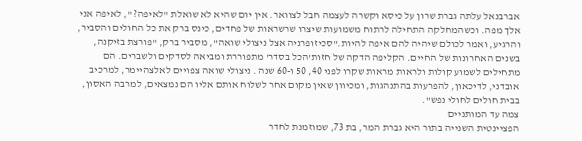אברבנאל עלתה גברת שרון על כיסא וקשרה לעצמה חבל לצוואר. אין יום שהיא לא שואלת "לאיפה? ", לאיפה אני אלך מפה. וכשהמחלקה התחילה לרתוח משמועות שיצרו שרשראות של פחדים, כינס ברק את כל החולים והסביר, והרגיע, ואמר לכולם שיהיה להם איפה להיות."סכיזופרניה אצל ניצולי שואה", מסביר ברק, "פורצת בזיקנה, בשנים האחרונות של החיים. הקליפה הדקה של חזות'הכל בסדר' מתפוררת ומביאה לסדקים ולשברים. הם מתחילים לשמוע קולות ולראות מראות שקרו לפני 40, 50 ו-60 שנה . ניצולי שואה צפויים לאלצהיימר, למרכיב אובדני, לדיכאון, להפרעות בהתנהגות, ומכיוון שאין מקום אחר לשלוח אותם אליו הם נמצאים, למרבה האסון, בבית חולים לחולי נפש".
צמה עד המותניים
הפציינטית השנייה בתור היא גברת המר, בת 73, שמוזמנת לחדר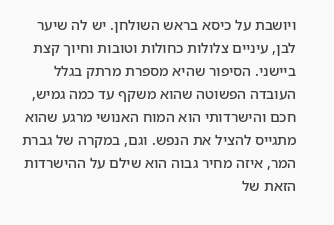ויושבת על כיסא בראש השולחן. יש לה שיער לבן, עיניים צלולות כחולות וטובות וחיוך קצת ביישני. הסיפור שהיא מספרת מרתק בגלל העובדה הפשוטה שהוא משקף עד כמה גמיש, חכם והישרדותי הוא המוח האנושי מרגע שהוא מתגייס להציל את הנפש. וגם, במקרה של גברת המר, איזה מחיר גבוה הוא שילם על ההישרדות הזאת של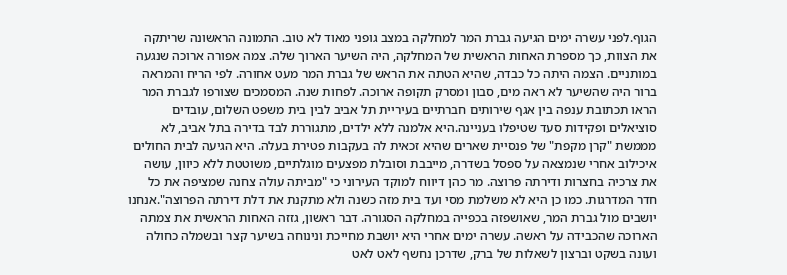הגוף.לפני עשרה ימים הגיעה גברת המר למחלקה במצב גופני מאוד לא טוב. התמונה הראשונה שריתקה את הצוות, כך מספרת האחות הראשית של המחלקה, היה השיער הארוך שלה. צמה אפורה ארוכה שנגעה במותניים. הצמה היתה כל כבדה, שהיא הטתה את הראש של גברת המר מעט אחורה. לפי הריח והמראה ברור היה שהשיער לא ראה מים, סבון ומסרק תקופה ארוכה. לפחות שנה. המסמכים שצורפו לגברת המר הראו תכתובת ענפה בין אגף שירותים חברתיים בעיריית תל אביב לבין בית משפט השלום, עובדים סוציאלים ופקידות סעד שטיפלו בעניינה.היא אלמנה ללא ילדים, מתגוררת לבד בדירה בתל אביב, לא מממשת "קרן מקפת" של פנסיית שארים שהיא זכאית לה בעקבות פטירת בעלה. היא הגיעה לבית החולים איכילוב אחרי שנמצאה על ספסל בשדרה, מייבבת וסובלת מפצעים מוגלתיים, משוטטת ללא כיוון, עושה את צרכיה בחצרות ודירתה פרוצה. מר כהן דיווח למוקד העירוני כי "מביתה עולה צחנה שמציפה את כל חדר המדרגות. כמו כן היא לא משלמת מסי ועד בית מזה כשנה ולא מתקנת את דלת דירתה הפרוצה".אנחנו יושבים מול גברת המר, שאושפזה בכפייה במחלקה הסגורה. דבר ראשון, גזזה האחות הראשית את צמתה הארוכה שהכבידה על ראשה. עשרה ימים אחרי היא יושבת מחייכת ונינוחה בשיער קצר ובשמלה כחולה ועונה בשקט וברצון לשאלות של ברק, שדרכן נחשף לאט לאט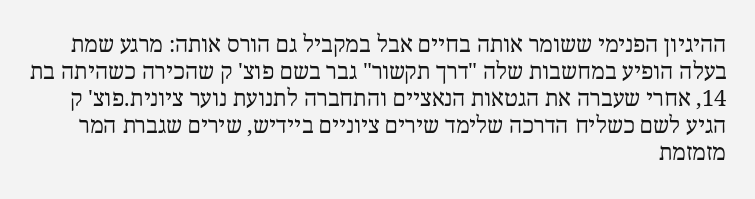ההיגיון הפנימי ששומר אותה בחיים אבל במקביל גם הורס אותה: מרגע שמת בעלה הופיע במחשבות שלה "דרך תקשור" גבר בשם פוצ' ק שהכירה כשהיתה בת 14, אחרי שעברה את הגטאות הנאציים והתחברה לתנועת נוער ציונית.פוצ' ק הגיע לשם כשליח הדרכה שלימד שירים ציוניים ביידיש, שירים שגברת המר מזמזמת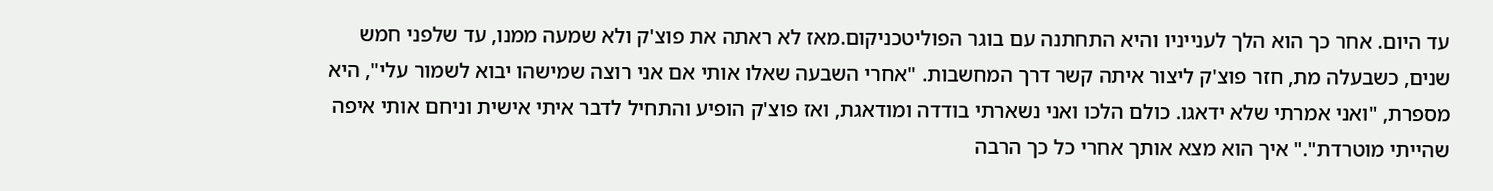עד היום. אחר כך הוא הלך לענייניו והיא התחתנה עם בוגר הפוליטכניקום.מאז לא ראתה את פוצ'ק ולא שמעה ממנו, עד שלפני חמש שנים, כשבעלה מת, חזר פוצ'ק ליצור איתה קשר דרך המחשבות. "אחרי השבעה שאלו אותי אם אני רוצה שמישהו יבוא לשמור עלי", היא מספרת, "ואני אמרתי שלא ידאגו. כולם הלכו ואני נשארתי בודדה ומודאגת, ואז פוצ'ק הופיע והתחיל לדבר איתי אישית וניחם אותי איפה שהייתי מוטרדת"." איך הוא מצא אותך אחרי כל כך הרבה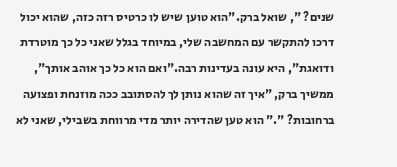שנים? ", שואל ברק."הוא טוען שיש לו כרטיס רזה כזה, שהוא יכול דרכו להתקשר עם המחשבה שלי, במיוחד בגלל שאני כל כך מוטרדת ודואגת", היא עונה בעדינות רבה."ואם הוא כל כך אוהב אותך", ממשיך ברק, "איך זה שהוא נותן לך להסתובב ככה מוזנחת ופצועה ברחובות? "." הוא טען שהדירה יותר מדי מרווחת בשבילי, שאני לא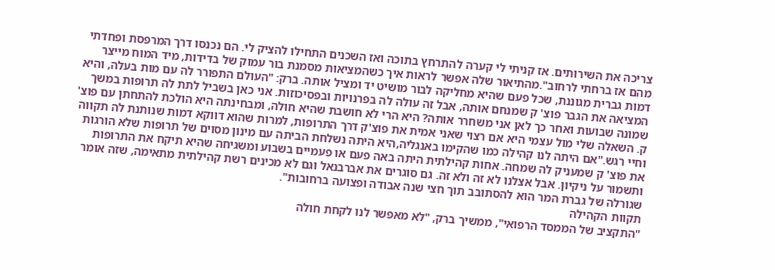צריכה את השירותים. אז קניתי לי קערה להתרחץ בתוכה ואז השכנים התחילו להציק לי. הם נכנסו דרך המרפסת ופחדתי מהם אז ברחתי לרחוב".מהתיאור שלה אפשר לראות איך כשהמציאות מסמנת בור עמוק של בדידות, מיד המוח מייצר דמות גברית מגוננת, שכל פעם שהיא מחליקה לבור מושיט יד ומציל אותה. ברק: "העולם התפורר לה עם מות בעלה, והיא המציאה את הגבר פוצ' ק שמנחם אותה, אבל זה עולה לה בפרנויות ובפסיכוזות. אני כאן בשביל לתת לה תרופות במשך שמונה שבועות ואחר כך לאן אני משחרר אותה? היא הרי לא חושבת שהיא חולה, ומבחינתה היא הולכת להתחתן עם פוצ' ק. השאלה שלי מול עצמי היא אם רצוי שאני אמית את פוצ'ק דרך התרופות, למרות שהוא דווקא דמות שנותנת לה תקווה וחיי רגש."אם היתה לנו קהילה כמו שהקימו באנגליה,היא היתה נשלחת הביתה עם מינון מסוים של תרופות שלא הורגות את פוצ' ק שמעניק לה שמחה. אחות קהילתית היתה באה פעם או פעמיים בשבוע ומשגיחה שהיא תיקח את התרופות ותשמור על ניקיון. אבל אצלנו לא זה ולא זה. גם סוגרים את אברבנאל וגם לא מכינים רשת קהילתית מתאימה, שזה אומר שגורלה של גברת המר הוא להסתובב תוך חצי שנה אבודה ופצועה ברחובות".
תקוות הקהילה
"התקציב של הממסד הרפואי", ממשיך ברק, "לא מאפשר לנו לקחת חולה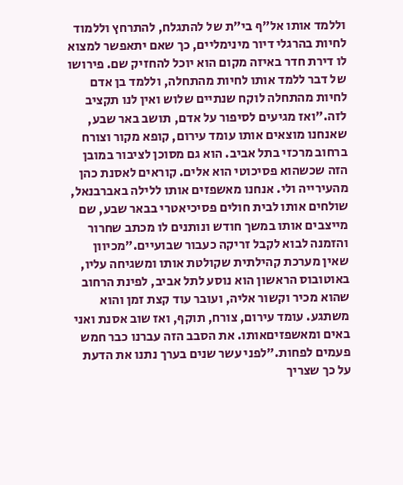וללמד אותו אל"ף בי"ת של להתגלח, להתרחץ וללמוד לחיות בהרגלי דיור מינימליים, כך שאם יתאפשר למצוא לו דירת חדר באיזה מקום הוא יוכל להחזיק שם. פירושו של דבר ללמד אותו לחיות מהתחלה, וללמד בן אדם לחיות מהתחלה לוקח שנתיים שלוש ואין לנו תקציב לזה."ואז מגיעים לסיפור על אדם, תושב באר שבע, שאנחנו מוצאים אותו עומד עירום, קופא מקור וצורח ברחוב מרכזי בתל אביב. הוא גם מסוכן לציבור במובן הזה שכשהוא פסיכוטי הוא אלים. קוראים לאסנת כהן מהעירייה ולי. אנחנו מאשפזים אותו ללילה באברבנאל, שולחים אותו לבית חולים פסיכיאטרי בבאר שבע, שם מייצבים אותו במשך חודש ונותנים לו מכתב שחרור והזמנה לבוא לקבל זריקה כעבור שבועיים."מכיוון שאין מערכת קהילתית שקולטת אותו ומשגיחה עליו, באוטובוס הראשון הוא נוסע לתל אביב, לפינת הרחוב שהוא מכיר וקשור אליה, ועובר עוד קצת זמן והוא משתגע. עומד עירום, צורח, תוקף, ואז שוב אסנת ואני באים ומאשפזיםאותו. את הסבב הזה עברנו כבר חמש פעמים לפחות."לפני עשר שנים בערך נתנו את הדעת על כך שצריך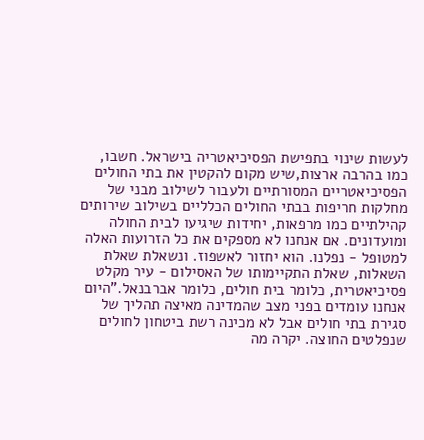לעשות שינוי בתפישת הפסיכיאטריה בישראל. חשבו, כמו בהרבה ארצות,שיש מקום להקטין את בתי החולים הפסיכיאטריים המסורתיים ולעבור לשילוב מבני של מחלקות חריפות בבתי החולים הכלליים בשילוב שירותים קהילתיים כמו מרפאות, יחידות שיגיעו לבית החולה ומועדונים. אם אנחנו לא מספקים את כל הזרועות האלה למטופל - נפלנו. הוא יחזור לאשפוז. ונשאלת שאלת השאלות, שאלת התקיימותו של האסילום - עיר מקלט פסיכיאטרית, כלומר בית חולים, כלומר אברבנאל."היום אנחנו עומדים בפני מצב שהמדינה מאיצה תהליך של סגירת בתי חולים אבל לא מכינה רשת ביטחון לחולים שנפלטים החוצה. יקרה מה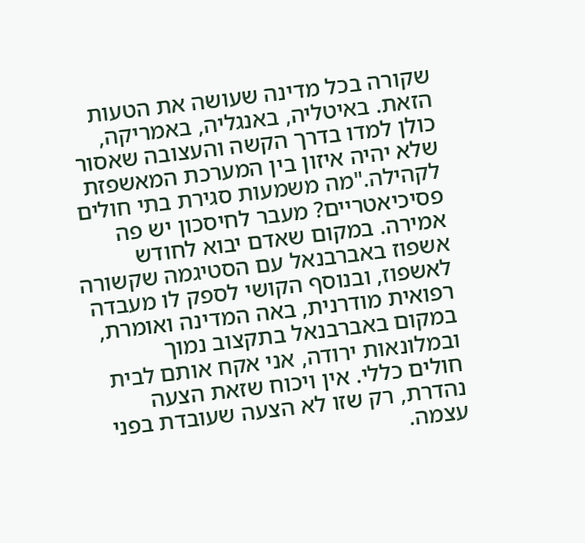שקורה בכל מדינה שעושה את הטעות הזאת. באיטליה, באנגליה, באמריקה, כולן למדו בדרך הקשה והעצובה שאסור שלא יהיה איזון בין המערכת המאשפזת לקהילה."מה משמעות סגירת בתי חולים פסיכיאטריים? מעבר לחיסכון יש פה אמירה. במקום שאדם יבוא לחודש אשפוז באברבנאל עם הסטיגמה שקשורה לאשפוז, ובנוסף הקושי לספק לו מעבדה רפואית מודרנית, באה המדינה ואומרת, במקום באברבנאל בתקצוב נמוך ובמלונאות ירודה, אני אקח אותם לבית חולים כללי. אין ויכוח שזאת הצעה נהדרת, רק שזו לא הצעה שעובדת בפני עצמה.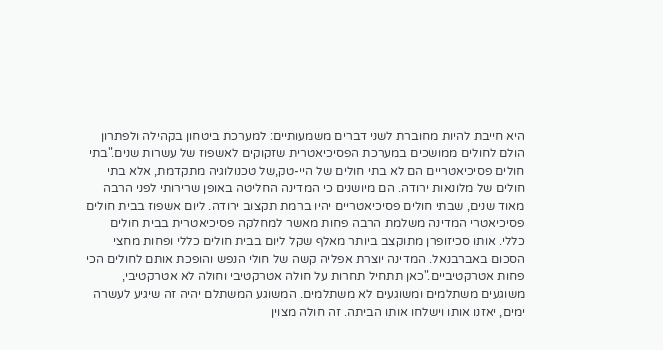היא חייבת להיות מחוברת לשני דברים משמעותיים: למערכת ביטחון בקהילה ולפתרון הולם לחולים ממושכים במערכת הפסיכיאטרית שזקוקים לאשפוז של עשרות שנים."בתי חולים פסיכיאטריים הם לא בתי חולים של היי-טק,של טכנולוגיה מתקדמת, אלא בתי חולים של מלונאות ירודה. הם מיושנים כי המדינה החליטה באופן שרירותי לפני הרבה מאוד שנים, שבתי חולים פסיכיאטריים יהיו ברמת תקצוב ירודה. ליום אשפוז בבית חולים פסיכיאטרי המדינה משלמת הרבה פחות מאשר למחלקה פסיכיאטרית בבית חולים כללי. אותו סכיזופרן מתוקצב ביותר מאלף שקל ליום בבית חולים כללי ופחות מחצי הסכום באברבנאל. המדינה יוצרת אפליה קשה של חולי הנפש והופכת אותם לחולים הכי פחות אטרקטיביים."כאן תתחיל תחרות על חולה אטרקטיבי וחולה לא אטרקטיבי, משוגעים משתלמים ומשוגעים לא משתלמים. המשוגע המשתלם יהיה זה שיגיע לעשרה ימים, יאזנו אותו וישלחו אותו הביתה. זה חולה מצוין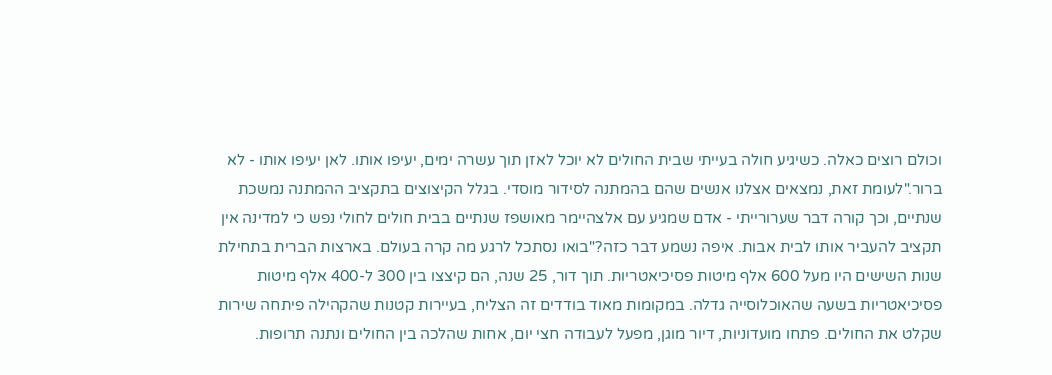וכולם רוצים כאלה. כשיגיע חולה בעייתי שבית החולים לא יוכל לאזן תוך עשרה ימים, יעיפו אותו. לאן יעיפו אותו - לא ברור."לעומת זאת, נמצאים אצלנו אנשים שהם בהמתנה לסידור מוסדי. בגלל הקיצוצים בתקציב ההמתנה נמשכת שנתיים, וכך קורה דבר שערורייתי - אדם שמגיע עם אלצהיימר מאושפז שנתיים בבית חולים לחולי נפש כי למדינה אין תקציב להעביר אותו לבית אבות. איפה נשמע דבר כזה?"בואו נסתכל לרגע מה קרה בעולם. בארצות הברית בתחילת שנות השישים היו מעל 600 אלף מיטות פסיכיאטריות. תוך דור, 25 שנה, הם קיצצו בין 300 ל-400 אלף מיטות פסיכיאטריות בשעה שהאוכלוסייה גדלה. במקומות מאוד בודדים זה הצליח, בעיירות קטנות שהקהילה פיתחה שירות שקלט את החולים. פתחו מועדוניות, דיור מוגן, מפעל לעבודה חצי יום, אחות שהלכה בין החולים ונתנה תרופות.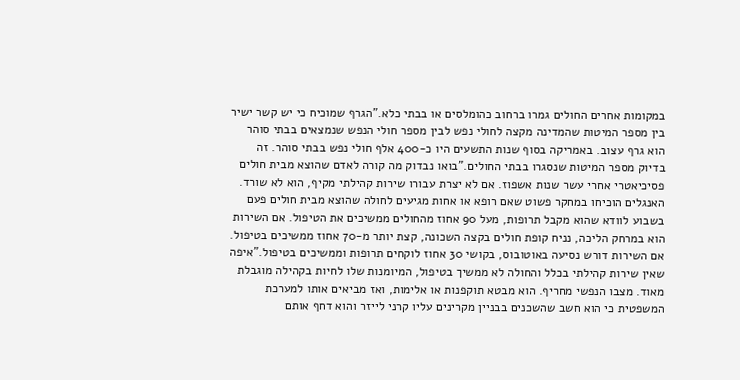במקומות אחרים החולים גמרו ברחוב כהומלסים או בבתי כלא."הגרף שמוכיח כי יש קשר ישיר בין מספר המיטות שהמדינה מקצה לחולי נפש לבין מספר חולי הנפש שנמצאים בבתי סוהר הוא גרף עצוב. באמריקה בסוף שנות התשעים היו כ-400 אלף חולי נפש בבתי סוהר. זה בדיוק מספר המיטות שנסגרו בבתי החולים."בואו נבדוק מה קורה לאדם שהוצא מבית חולים פסיכיאטרי אחרי עשר שנות אשפוז. אם לא יצרת עבורו שירות קהילתי מקיף, הוא לא שורד. האנגלים הוכיחו במחקר פשוט שאם רופא או אחות מגיעים לחולה שהוצא מבית חולים פעם בשבוע לוודא שהוא מקבל תרופות, מעל 90 אחוז מהחולים ממשיכים את הטיפול. אם השירות הוא במרחק הליכה, נניח קופת חולים בקצה השכונה, קצת יותר מ-70 אחוז ממשיכים בטיפול. אם השירות דורש נסיעה באוטובוס, בקושי 30 אחוז לוקחים תרופות וממשיכים בטיפול."איפה שאין שירות קהילתי בכלל והחולה לא ממשיך בטיפול, המיומנות שלו לחיות בקהילה מוגבלת מאוד. מצבו הנפשי מחריף. הוא מבטא תוקפנות או אלימות, ואז מביאים אותו למערכת המשפטית כי הוא חשב שהשכנים בבניין מקרינים עליו קרני לייזר והוא דחף אותם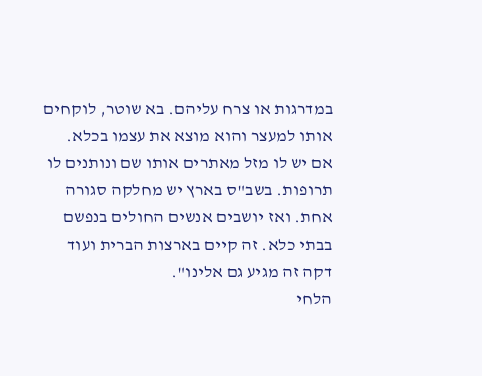במדרגות או צרח עליהם. בא שוטר, לוקחים אותו למעצר והוא מוצא את עצמו בכלא. אם יש לו מזל מאתרים אותו שם ונותנים לו תרופות. בשב"ס בארץ יש מחלקה סגורה אחת. ואז יושבים אנשים החולים בנפשם בבתי כלא. זה קיים בארצות הברית ועוד דקה זה מגיע גם אלינו".
הלחי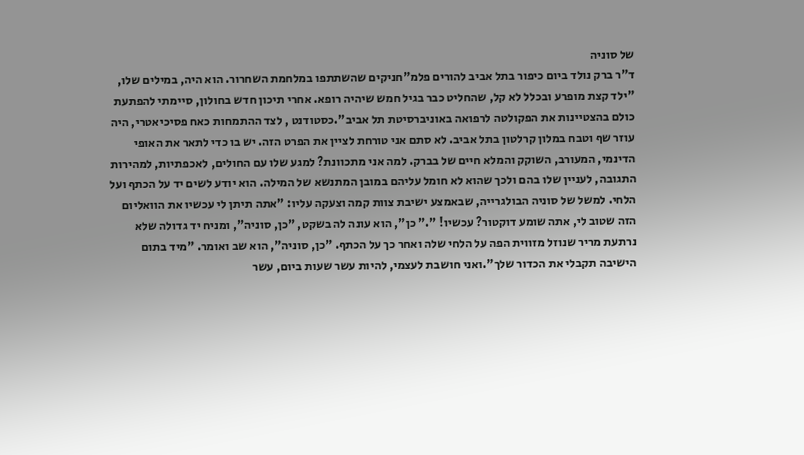של סוניה
ד"ר ברק נולד ביום כיפור בתל אביב להורים פלמ"חניקים שהשתתפו במלחמת השחרור. הוא היה, במילים שלו, "ילד קצת מופרע ובכלל לא קל, שהחליט כבר בגיל חמש שיהיה רופא. אחרי תיכון חדש בחולון, סיימתי להפתעת כולם בהצטיינות את הפקולטה לרפואה באוניברסיטת תל אביב".כסטודנט , לצד ההתמחות כאח פסיכיאטרי, היה עוזר שף וטבח במלון קרלטון בתל אביב. לא סתם אני טורחת לציין את הפרט הזה. יש בו כדי לתאר את האופי הדינמי, המעורב, השוקק והמלא חיים של בברק. למה אני מתכוונת? למגע שלו עם החולים, לאכפתיות, למהירות התגובה, לעניין שלו בהם ולכך שהוא לא חומל עליהם במובן המתנשא של המילה. הוא יודע לשים יד על הכתף ועל הלחי. למשל של סוניה הבולגרייה, שבאמצע ישיבת צוות קמה וצעקה עליו: "אתה תיתן לי עכשיו את הוואליום הזה שטוב לי, אתה שומע דוקטור? עכשיו! "." כן", הוא עונה לה בשקט, "כן, סוניה", ומניח יד גדולה שלא נרתעת מריר שנוזל מזווית הפה על הלחי שלה ואחר כך על הכתף. "כן, סוניה", הוא שב ואומר. "מיד בתום הישיבה תקבלי את הכדור שלך".ואני חושבת לעצמי, להיות עשר שעות ביום, עשר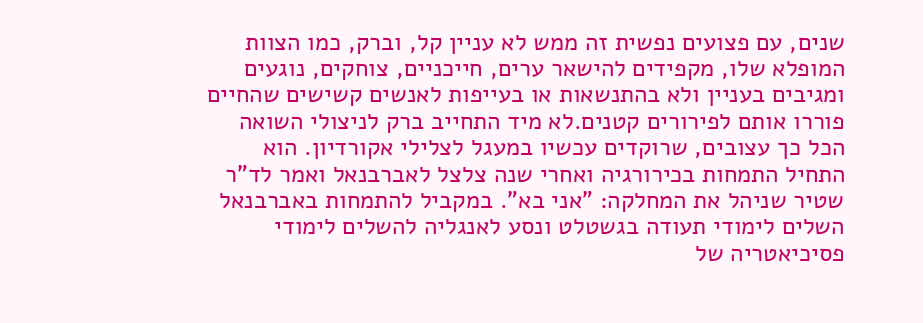שנים, עם פצועים נפשית זה ממש לא עניין קל, וברק, כמו הצוות המופלא שלו, מקפידים להישאר ערים, חייכניים, צוחקים, נוגעים ומגיבים בעניין ולא בהתנשאות או בעייפות לאנשים קשישים שהחיים פוררו אותם לפירורים קטנים.לא מיד התחייב ברק לניצולי השואה הכל כך עצובים, שרוקדים עכשיו במעגל לצלילי אקורדיון. הוא התחיל התמחות בכירורגיה ואחרי שנה צלצל לאברבנאל ואמר לד"ר שטיר שניהל את המחלקה: "אני בא". במקביל להתמחות באברבנאל השלים לימודי תעודה בגשטלט ונסע לאנגליה להשלים לימודי פסיכיאטריה של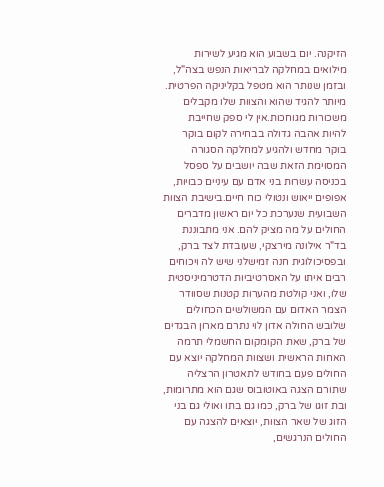הזיקנה. יום בשבוע הוא מגיע לשירות מילואים במחלקה לבריאות הנפש בצה"ל, ובזמן שנותר הוא מטפל בקליניקה הפרטית. מיותר להגיד שהוא והצוות שלו מקבלים משכורות מגוחכות.אין לי ספק שחייבת להיות אהבה גדולה בבחירה לקום בוקר בוקר מחדש ולהגיע למחלקה הסגורה המסוימת הזאת שבה יושבים על ספסל בכניסה עשרות בני אדם עם עיניים כבויות, אפופים ייאוש ונטולי כוח חיים.בישיבת הצוות השבועית שנערכת כל יום ראשון מדברים החולים על מה מציק להם. אני מתבוננת בד"ר אילונה מירצקי, שעובדת לצד ברק, ובפסיכולוגית חנה זמישלני שיש לה ויכוחים רבים איתו על האסרטיביות הדטרמיניסטית שלו, ואני קולטת מהערות קטנות שסוודר הצמר האדום עם המשולשים הכחולים שלובש החולה אדון לוי נתרם מארון הבגדים של ברק, שאת הקומקום החשמלי תרמה האחות הראשית ושצוות המחלקה יוצא עם החולים פעם בחודש לתאטרון הרצליה שתורם הצגה באוטובוס שגם הוא מתרומות, ובת זוגו של ברק, כמו גם בתו ואולי גם בני הזוג של שאר הצוות, יוצאים להצגה עם החולים הנרגשים,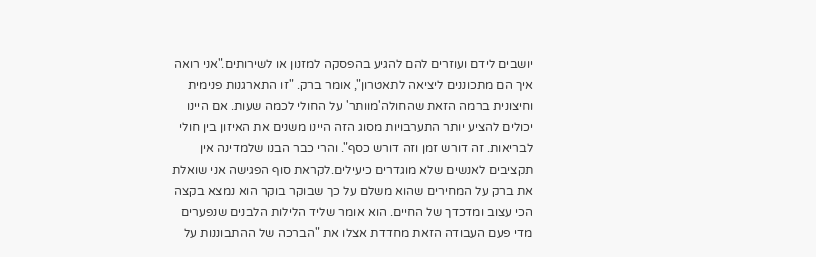יושבים לידם ועוזרים להם להגיע בהפסקה למזנון או לשירותים."אני רואה איך הם מתכוננים ליציאה לתאטרון", אומר ברק. "זו התארגנות פנימית וחיצונית ברמה הזאת שהחולה'מוותר' על החולי לכמה שעות. אם היינו יכולים להציע יותר התערבויות מסוג הזה היינו משנים את האיזון בין חולי לבריאות. זה דורש זמן וזה דורש כסף". והרי כבר הבנו שלמדינה אין תקציבים לאנשים שלא מוגדרים כיעילים.לקראת סוף הפגישה אני שואלת את ברק על המחירים שהוא משלם על כך שבוקר בוקר הוא נמצא בקצה הכי עצוב ומדכדך של החיים. הוא אומר שליד הלילות הלבנים שנפערים מדי פעם העבודה הזאת מחדדת אצלו את "הברכה של ההתבוננות על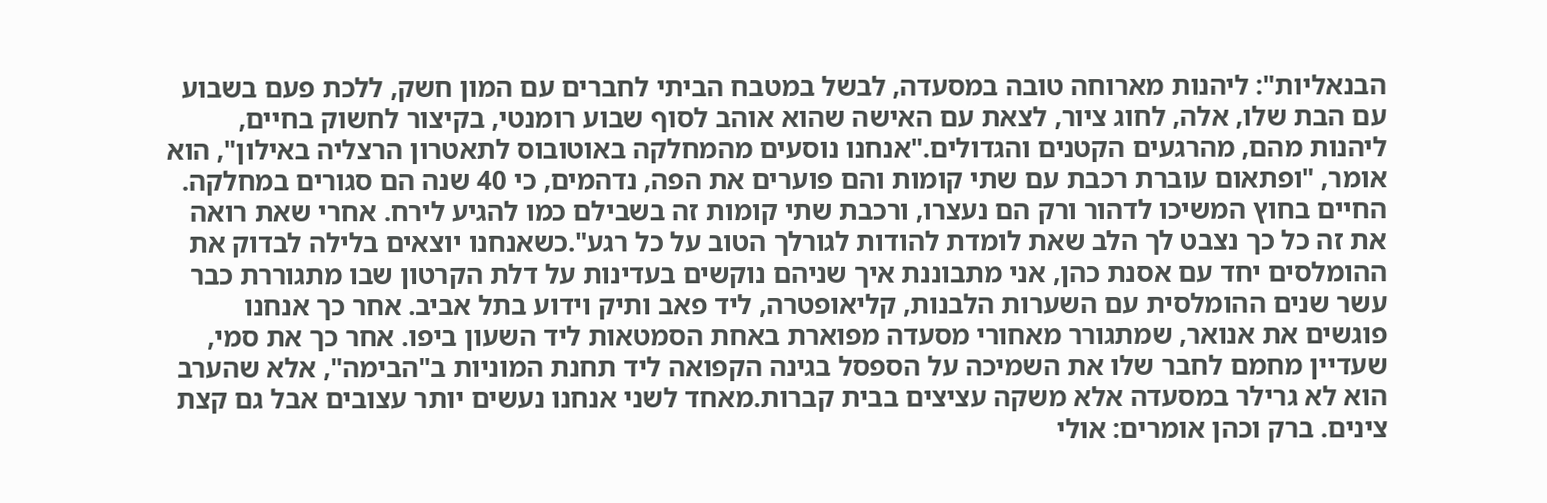הבנאליות": ליהנות מארוחה טובה במסעדה, לבשל במטבח הביתי לחברים עם המון חשק, ללכת פעם בשבוע עם הבת שלו, אלה, לחוג ציור, לצאת עם האישה שהוא אוהב לסוף שבוע רומנטי, בקיצור לחשוק בחיים, ליהנות מהם, מהרגעים הקטנים והגדולים."אנחנו נוסעים מהמחלקה באוטובוס לתאטרון הרצליה באילון", הוא אומר, "ופתאום עוברת רכבת עם שתי קומות והם פוערים את הפה, נדהמים, כי 40 שנה הם סגורים במחלקה. החיים בחוץ המשיכו לדהור ורק הם נעצרו, ורכבת שתי קומות זה בשבילם כמו להגיע לירח. אחרי שאת רואה את זה כל כך נצבט לך הלב שאת לומדת להודות לגורלך הטוב על כל רגע".כשאנחנו יוצאים בלילה לבדוק את ההומלסים יחד עם אסנת כהן, אני מתבוננת איך שניהם נוקשים בעדינות על דלת הקרטון שבו מתגוררת כבר עשר שנים ההומלסית עם השערות הלבנות, קליאופטרה, ליד פאב ותיק וידוע בתל אביב. אחר כך אנחנו פוגשים את אנואר, שמתגורר מאחורי מסעדה מפוארת באחת הסמטאות ליד השעון ביפו. אחר כך את סמי, שעדיין מחמם לחבר שלו את השמיכה על הספסל בגינה הקפואה ליד תחנת המוניות ב"הבימה", אלא שהערב הוא לא גרילר במסעדה אלא משקה עציצים בבית קברות.מאחד לשני אנחנו נעשים יותר עצובים אבל גם קצת צינים. ברק וכהן אומרים: אולי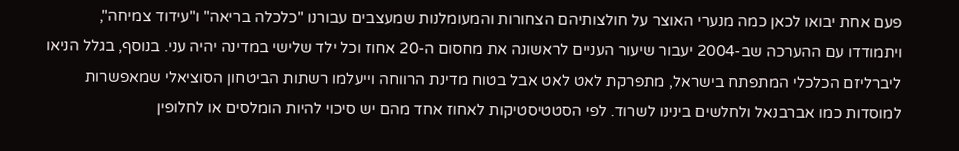פעם אחת יבואו לכאן כמה מנערי האוצר על חולצותיהם הצחורות והמעומלנות שמעצבים עבורנו "כלכלה בריאה" ו"עידוד צמיחה", ויתמודדו עם ההערכה שב-2004 יעבור שיעור העניים לראשונה את מחסום ה-20 אחוז וכל ילד שלישי במדינה יהיה עני. בנוסף, בגלל הניאו ליברליזם הכלכלי המתפתח בישראל, מתפרקת לאט לאט אבל בטוח מדינת הרווחה וייעלמו רשתות הביטחון הסוציאלי שמאפשרות למוסדות כמו אברבנאל ולחלשים בינינו לשרוד. לפי הסטטיסטיקות לאחוז אחד מהם יש סיכוי להיות הומלסים או לחלופין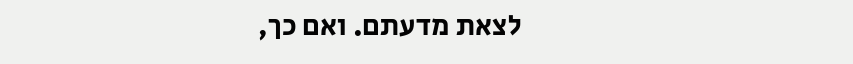לצאת מדעתם. ואם כך,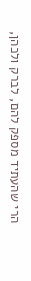הרי שהעתיד מספק להם, לברק ולכהן,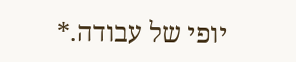יופי של עבודה.*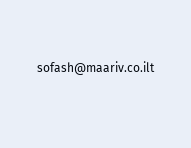sofash@maariv.co.ilt